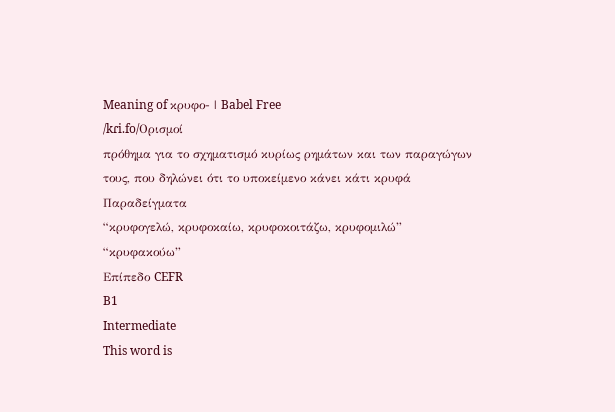Meaning of κρυφο- | Babel Free
/kɾi.fo/Ορισμοί
πρόθημα για το σχηματισμό κυρίως ρημάτων και των παραγώγων τους, που δηλώνει ότι το υποκείμενο κάνει κάτι κρυφά
Παραδείγματα
“κρυφογελώ, κρυφοκαίω, κρυφοκοιτάζω, κρυφομιλώ”
“κρυφακούω”
Επίπεδο CEFR
B1
Intermediate
This word is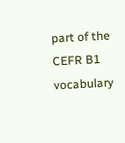part of the CEFR B1 vocabulary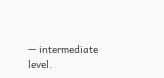— intermediate level.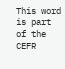This word is part of the CEFR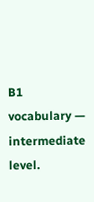B1 vocabulary — intermediate level.